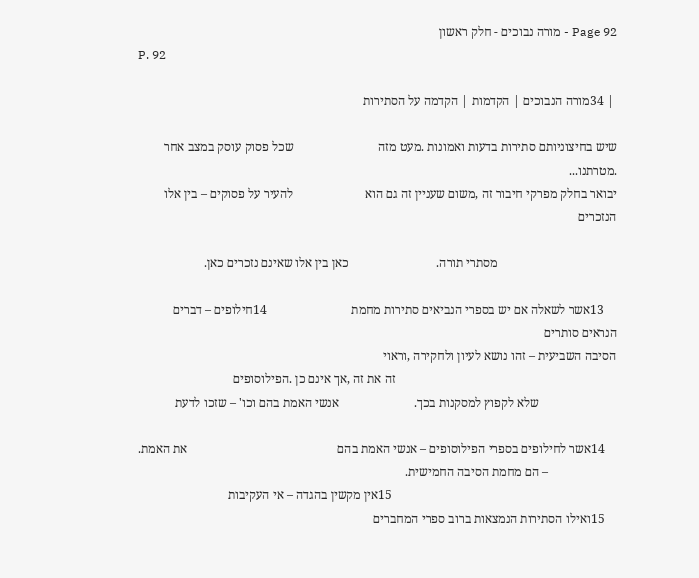Page 92 - מורה נבוכים - חלק ראשון
P. 92

 | 34מורה הנבוכים | הקדמות | הקדמה על הסתירות

שיש בחיצוניותם סתירות בדעות ואמונות .מעט מזה                           שכל פסוק עוסק במצב אחר .מטרתנו...
יבואר בחלק מפרקי חיבור זה ,משום שעניין זה גם הוא                       להעיר על פסוקים – בין אלו הנזכרים

                                      מסתרי תורה.                            כאן בין אלו שאינם נזכרים כאן.

    13אשר לשאלה אם יש בספרי הנביאים סתירות מחמת                           14חילופים – דברים הנראים סותרים
הסיבה השביעית – זהו נושא לעיון ולחקירה ,וראוי
                                                                       זה את זה ,אך אינם כן .הפילוסופים
                         שלא לקפוץ למסקנות בכך.                        אנשי האמת בהם וכו' – שזכו לדעת

    14אשר לחילופים בספרי הפילוסופים – אנשי האמת בהם                                                את האמת.
                      – הם מחמת הסיבה החמישית.
                                                                        15אין מקשין בהגדה – אי העקיבות
    15ואילו הסתירות הנמצאות ברוב ספרי המחברים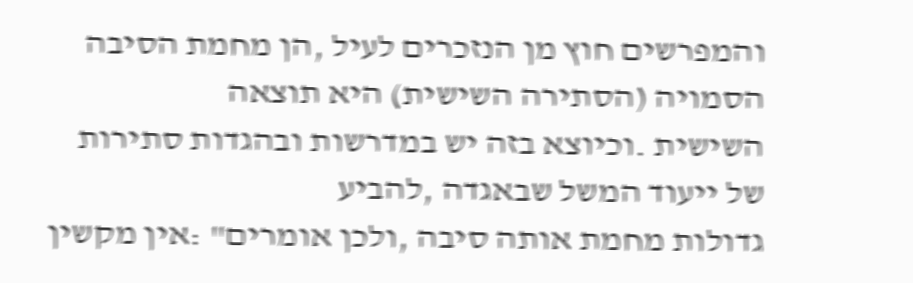והמפרשים חוץ מן הנזכרים לעיל ,הן מחמת הסיבה                            הסמויה (הסתירה השישית) היא תוצאה
השישית .וכיוצא בזה יש במדרשות ובהגדות סתירות                           של ייעוד המשל שבאגדה ,להביע
גדולות מחמת אותה סיבה ,ולכן אומרים" :אין מקשין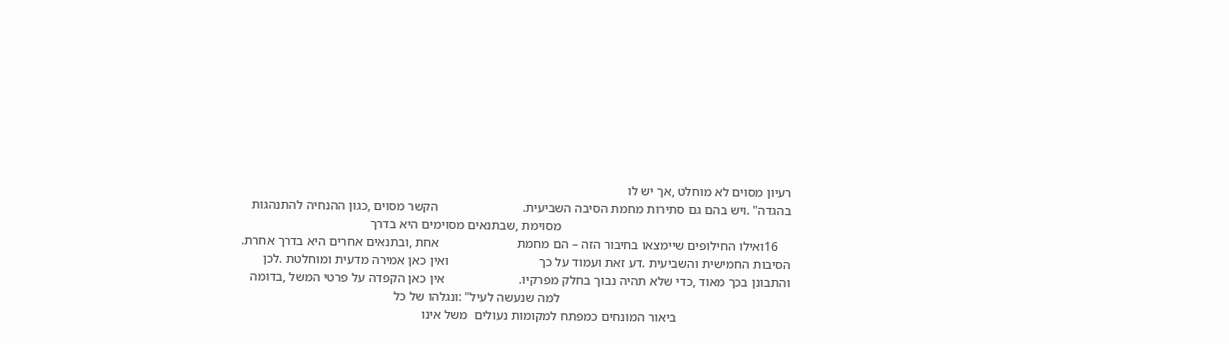רעיון מסוים לא מוחלט ,אך יש לו
בהגדה" .ויש בהם גם סתירות מחמת הסיבה השביעית.                          הקשר מסוים ,כגון ההנחיה להתנהגות
                                                                       מסוימת ,שבתנאים מסוימים היא בדרך
    16ואילו החילופים שיימצאו בחיבור הזה – הם מחמת                        אחת ,ובתנאים אחרים היא בדרך אחרת.
הסיבות החמישית והשביעית .דע זאת ועמוד על כך                            ואין כאן אמירה מדעית ומוחלטת .לכן
והתבונן בכך מאוד ,כדי שלא תהיה נבוך בחלק מפרקיו.                       אין כאן הקפדה על פרטי המשל ,בדומה
                                                                       למה שנעשה לעיל" :ונגלהו של כל
                                   ביאור המונחים כמפתח למקומות נעולים  משל אינו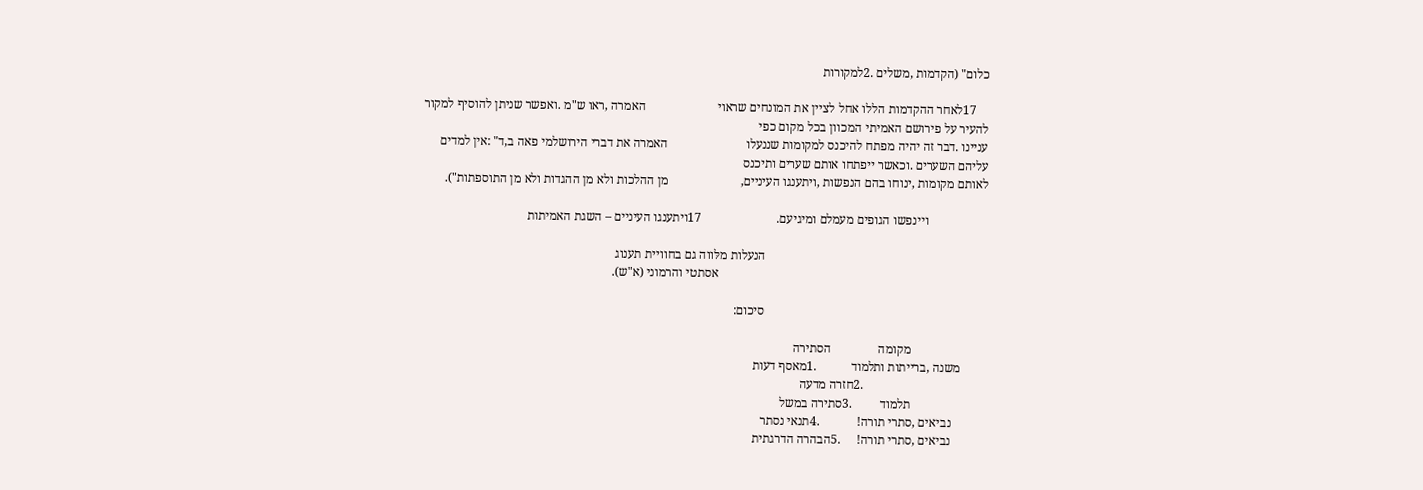כלום" (הקדמות ,משלים .2למקורות

    17לאחר ההקדמות הללו אחל לציין את המונחים שראוי                       האמרה ,ראו ש"מ .ואפשר שניתן להוסיף למקור
להעיר על פירושם האמיתי המכוון בכל מקום כפי
עניינו .דבר זה יהיה מפתח להיכנס למקומות שננעלו                         האמרה את דברי הירושלמי פאה ב,ד" :אין למדים
עליהם השערים .וכאשר ייפתחו אותם שערים ותיכנס
לאותם מקומות ,ינוחו בהם הנפשות ,ויתענגו העיניים,                       מן ההלכות ולא מן ההגדות ולא מן התוספתות").

                   ויינפשו הגופים מעמלם ומיגיעם.                        17ויתענגו העיניים – השגת האמיתות

                                                                       הנעלות מלּווה גם בחוויית תענוג
                                                                                      אסתטי והרמוני (א"ש).

                                                                       סיכום:

                        מקומה               הסתירה
        משנה ,ברייתות ותלמוד           .1מאסף דעות
                                       .2חזרה מדעה
                        תלמוד         .3סתירה במשל
           נביאים ,סתרי תורה!            .4תנאי נסתר
           נביאים ,סתרי תורה!     .5הבהרה הדרגתית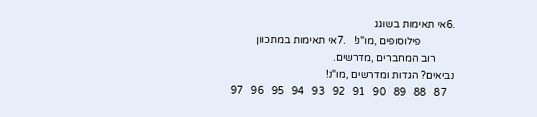.6אי תאימות בשוגג
             פילוסופים ,מו"נ!   .7אי תאימות במתכוון
       רוב המחברים ,מדרשים.
נביאים? הגדות ומדרשים ,מו"נ!
   87   88   89   90   91   92   93   94   95   96   97